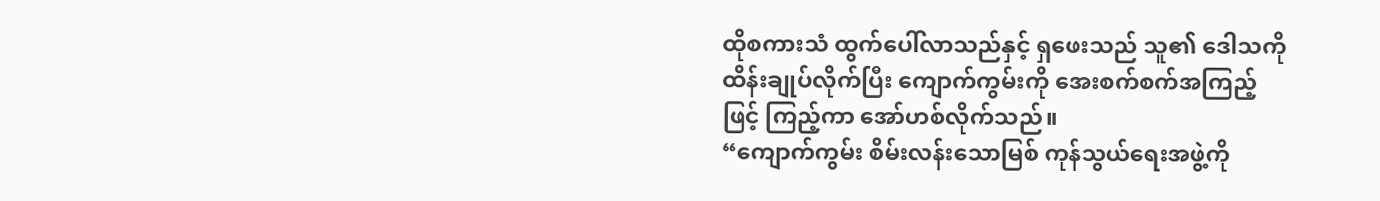ထိုစကားသံ ထွက်ပေါ်လာသည်နှင့် ရှဖေးသည် သူ၏ ဒေါသကို ထိန်းချုပ်လိုက်ပြီး ကျောက်ကွမ်းကို အေးစက်စက်အကြည့်ဖြင့် ကြည့်ကာ အော်ဟစ်လိုက်သည်။
“ကျောက်ကွမ်း စိမ်းလန်းသောမြစ် ကုန်သွယ်ရေးအဖွဲ့ကို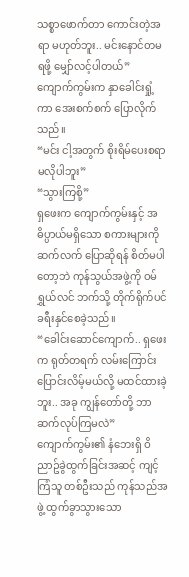သစ္စာဖောက်တာ ကောင်းတဲ့အရာ မဟုတ်ဘူး.. မင်းနောင်တမရဖို့ မျှော်လင့်ပါတယ်”
ကျောက်ကွမ်းက နှာခေါင်းရှုံ့ကာ အေးစက်စက် ပြောလိုက်သည်။
“မင်း ငါ့အတွက် စိုးရိမ်ပေးစရာ မလိုပါဘူး”
“သွားကြစို့”
ရှဖေးက ကျောက်ကွမ်းနှင့် အဓိပ္ပာယ်မရှိသော စကားများကို ဆက်လက် ပြောဆိုရန် စိတ်မပါတော့ဘဲ ကုန်သွယ်အဖွဲ့ကို ဝမ်ရွှယ်လင် ဘက်သို့ တိုက်ရိုက်ပင် ခရီးနှင်စေခဲ့သည်။
“ခေါင်းဆောင်ကျောက်.. ရှဖေးက ရုတ်တရက် လမ်းကြောင်းပြောင်းလိမ့်မယ်လို့ မထင်ထားခဲ့ဘူး.. အခု ကျွန်တော်တို့ ဘာဆက်လုပ်ကြမလဲ”
ကျောက်ကွမ်း၏ နံဘေးရှိ ဝိညာဥ်ခွဲထွက်ခြင်းအဆင့် ကျင့်ကြံသူ တစ်ဦးသည် ကုန်သည်အဖွဲ့ ထွက်ခွာသွားသော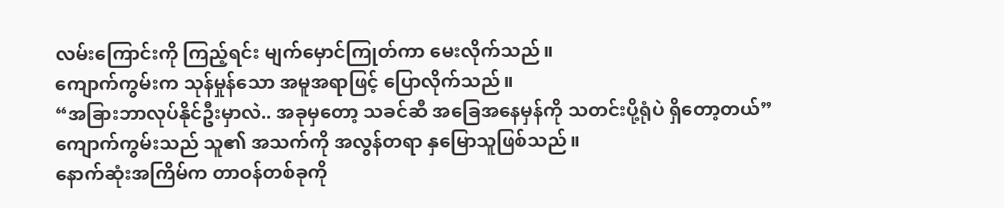လမ်းကြောင်းကို ကြည့်ရင်း မျက်မှောင်ကြုတ်ကာ မေးလိုက်သည်။
ကျောက်ကွမ်းက သုန်မှုန်သော အမူအရာဖြင့် ပြောလိုက်သည်။
“အခြားဘာလုပ်နိုင်ဦးမှာလဲ.. အခုမှတော့ သခင်ဆီ အခြေအနေမှန်ကို သတင်းပို့ရုံပဲ ရှိတော့တယ်”
ကျောက်ကွမ်းသည် သူ၏ အသက်ကို အလွန်တရာ နှမြောသူဖြစ်သည်။
နောက်ဆုံးအကြိမ်က တာဝန်တစ်ခုကို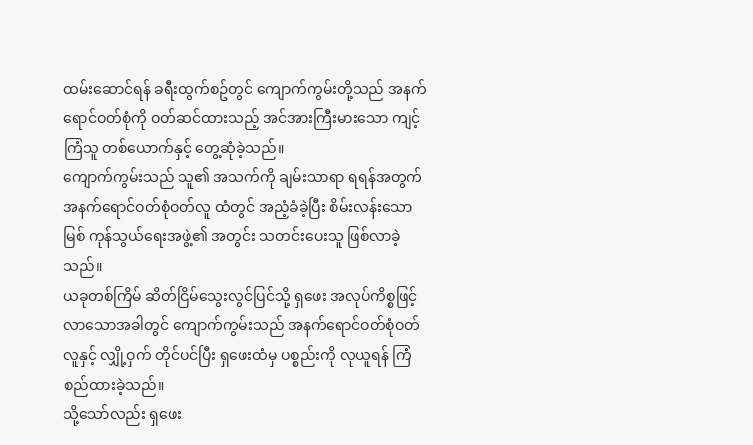ထမ်းဆောင်ရန် ခရီးထွက်စဥ်တွင် ကျောက်ကွမ်းတို့သည် အနက်ရောင်ဝတ်စုံကို ဝတ်ဆင်ထားသည့် အင်အားကြီးမားသော ကျင့်ကြံသူ တစ်ယောက်နှင့် တွေ့ဆုံခဲ့သည်။
ကျောက်ကွမ်းသည် သူ၏ အသက်ကို ချမ်းသာရာ ရရန်အတွက် အနက်ရောင်ဝတ်စုံဝတ်လူ ထံတွင် အညံ့ခံခဲ့ပြီး စိမ်းလန်းသောမြစ် ကုန်သွယ်ရေးအဖွဲ့၏ အတွင်း သတင်းပေးသူ ဖြစ်လာခဲ့သည်။
ယခုတစ်ကြိမ် ဆိတ်ငြိမ်သွေးလွင်ပြင်သို့ ရှဖေး အလုပ်ကိစ္စဖြင့် လာသောအခါတွင် ကျောက်ကွမ်းသည် အနက်ရောင်ဝတ်စုံဝတ်လူနှင့် လျှို့ဝှက် တိုင်ပင်ပြီး ရှဖေးထံမှ ပစ္စည်းကို လုယူရန် ကြံစည်ထားခဲ့သည်။
သို့သော်လည်း ရှဖေး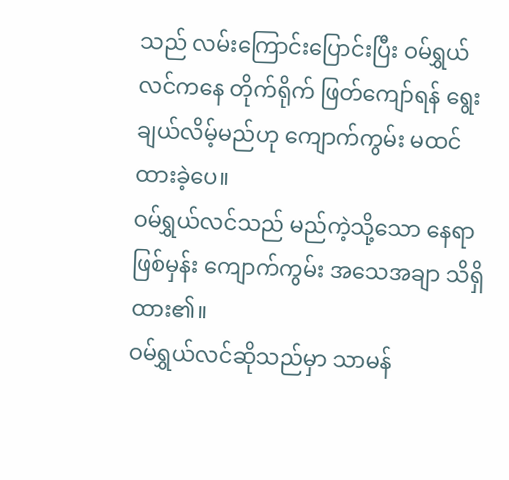သည် လမ်းကြောင်းပြောင်းပြီး ဝမ်ရွှယ်လင်ကနေ တိုက်ရိုက် ဖြတ်ကျော်ရန် ရွေးချယ်လိမ့်မည်ဟု ကျောက်ကွမ်း မထင်ထားခဲ့ပေ။
ဝမ်ရွှယ်လင်သည် မည်ကဲ့သို့သော နေရာဖြစ်မှန်း ကျောက်ကွမ်း အသေအချာ သိရှိထား၏။
ဝမ်ရွှယ်လင်ဆိုသည်မှာ သာမန်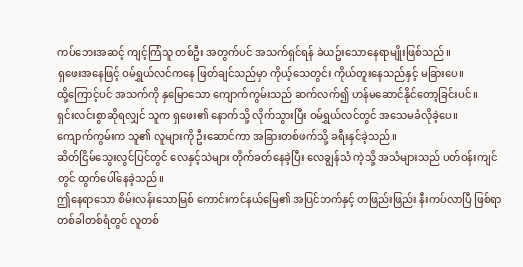ကပ်ဘေးအဆင့် ကျင့်ကြံသူ တစ်ဦး အတွက်ပင် အသက်ရှင်ရန် ခဲယဥ်းသောနေရာမျိုးဖြစ်သည်။
ရှဖေးအနေဖြင့် ဝမ်ရွှယ်လင်ကနေ ဖြတ်ချင်သည်မှာ ကိုယ့်သေတွင်း ကိုယ်တူးနေသည်နှင့် မခြားပေ။
ထို့ကြောင့်ပင် အသက်ကို နှမြောသော ကျောက်ကွမ်းသည် ဆက်လက်၍ ဟန်မဆောင်နိုင်တော့ခြင်းပင်။
ရှင်းလင်းစွာဆိုရလျှင် သူက ရှဖေး၏ နောက်သို့ လိုက်သွားပြီး ဝမ်ရွှယ်လင်တွင် အသေမခံလိုခဲ့ပေ။
ကျောက်ကွမ်းက သူ၏ လူများကို ဦးဆောင်ကာ အခြားတစ်ဖက်သို့ ခရီးနှင်ခဲ့သည်။
ဆိတ်ငြိမ်သွေးလွင်ပြင်တွင် လေနှင့်သဲများ တိုက်ခတ်နေခဲ့ပြီး လေချွန်သံ ကဲ့သို့ အသံများသည် ပတ်ဝန်းကျင်တွင် ထွက်ပေါ်နေခဲ့သည်။
ဤနေရာသော စိမ်းလန်းသောမြစ် ကောင်းကင်နယ်မြေ၏ အပြင်ဘက်နှင့် တဖြည်းဖြည်း နီးကပ်လာပြီ ဖြစ်ရာ တစ်ခါတစ်ရံတွင် လူတစ်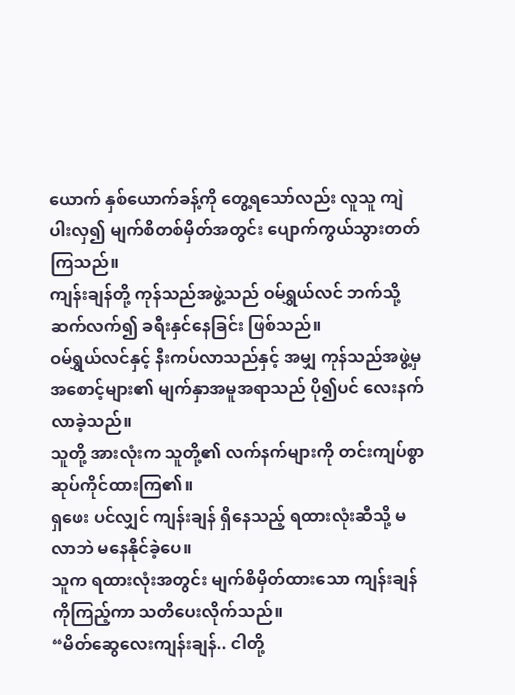ယောက် နှစ်ယောက်ခန့်ကို တွေ့ရသော်လည်း လူသူ ကျဲပါးလှ၍ မျက်စိတစ်မှိတ်အတွင်း ပျောက်ကွယ်သွားတတ်ကြသည်။
ကျန်းချန်တို့ ကုန်သည်အဖွဲ့သည် ဝမ်ရွှယ်လင် ဘက်သို့ ဆက်လက်၍ ခရီးနှင်နေခြင်း ဖြစ်သည်။
ဝမ်ရွှယ်လင်နှင့် နီးကပ်လာသည်နှင့် အမျှ ကုန်သည်အဖွဲ့မှ အစောင့်များ၏ မျက်နှာအမူအရာသည် ပို၍ပင် လေးနက်လာခဲ့သည်။
သူတို့ အားလုံးက သူတို့၏ လက်နက်များကို တင်းကျပ်စွာ ဆုပ်ကိုင်ထားကြ၏။
ရှဖေး ပင်လျှင် ကျန်းချန် ရှိနေသည့် ရထားလုံးဆီသို့ မလာဘဲ မနေနိုင်ခဲ့ပေ။
သူက ရထားလုံးအတွင်း မျက်စိမှိတ်ထားသော ကျန်းချန်ကိုကြည့်ကာ သတိပေးလိုက်သည်။
“မိတ်ဆွေလေးကျန်းချန်.. ငါတို့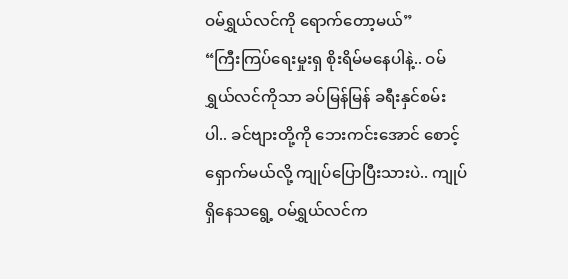ဝမ်ရွှယ်လင်ကို ရောက်တော့မယ်”
“ကြီးကြပ်ရေးမှုးရှ စိုးရိမ်မနေပါနဲ့.. ဝမ်ရွှယ်လင်ကိုသာ ခပ်မြန်မြန် ခရီးနှင်စမ်းပါ.. ခင်ဗျားတို့ကို ဘေးကင်းအောင် စောင့်ရှောက်မယ်လို့ ကျုပ်ပြောပြီးသားပဲ.. ကျုပ်ရှိနေသရွေ့ ဝမ်ရွှယ်လင်က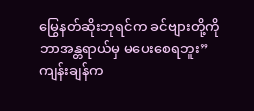မြွေနတ်ဆိုးဘုရင်က ခင်ဗျားတို့ကို ဘာအန္တရာယ်မှ မပေးစေရဘူး”
ကျန်းချန်က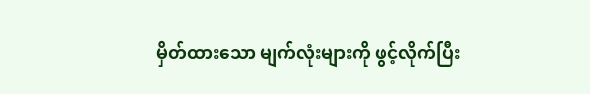မှိတ်ထားသော မျက်လုံးများကို ဖွင့်လိုက်ပြီး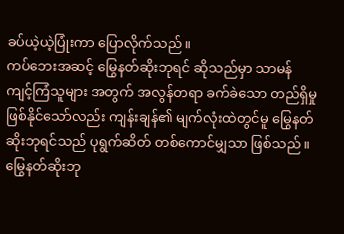ခပ်ယဲ့ယဲ့ပြုံးကာ ပြောလိုက်သည်။
ကပ်ဘေးအဆင့် မြွေနတ်ဆိုးဘုရင် ဆိုသည်မှာ သာမန်ကျင့်ကြံသူများ အတွက် အလွန်တရာ ခက်ခဲသော တည်ရှိမှု ဖြစ်နိုင်သော်လည်း ကျန်းချန်၏ မျက်လုံးထဲတွင်မူ မြွေနတ်ဆိုးဘုရင်သည် ပုရွက်ဆိတ် တစ်ကောင်မျှသာ ဖြစ်သည်။
မြွေနတ်ဆိုးဘု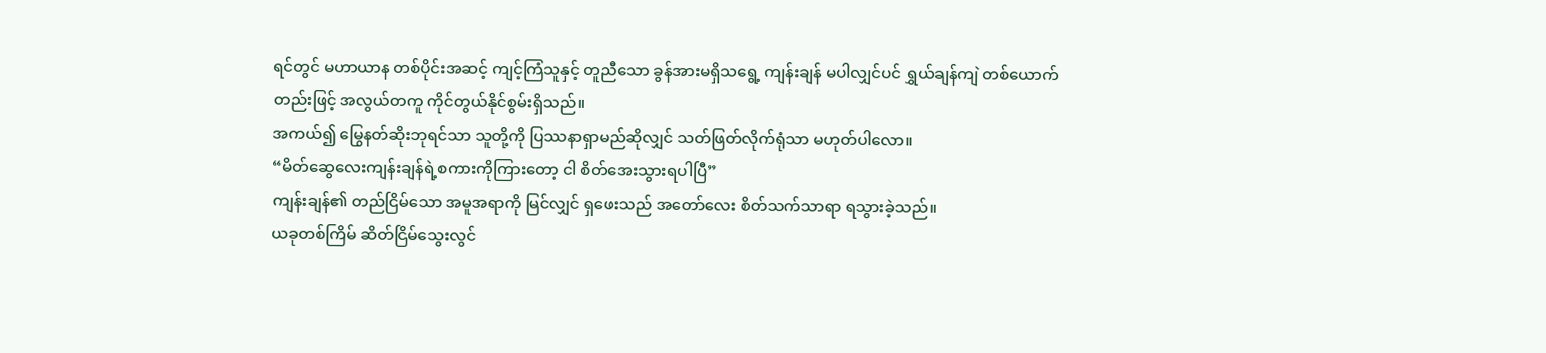ရင်တွင် မဟာယာန တစ်ပိုင်းအဆင့် ကျင့်ကြံသူနှင့် တူညီသော ခွန်အားမရှိသရွေ့ ကျန်းချန် မပါလျှင်ပင် ရွှယ်ချန်ကျဲ တစ်ယောက်တည်းဖြင့် အလွယ်တကူ ကိုင်တွယ်နိုင်စွမ်းရှိသည်။
အကယ်၍ မြွေနတ်ဆိုးဘုရင်သာ သူတို့ကို ပြဿနာရှာမည်ဆိုလျှင် သတ်ဖြတ်လိုက်ရုံသာ မဟုတ်ပါလော။
“မိတ်ဆွေလေးကျန်းချန်ရဲ့စကားကိုကြားတော့ ငါ စိတ်အေးသွားရပါပြီ”
ကျန်းချန်၏ တည်ငြိမ်သော အမူအရာကို မြင်လျှင် ရှဖေးသည် အတော်လေး စိတ်သက်သာရာ ရသွားခဲ့သည်။
ယခုတစ်ကြိမ် ဆိတ်ငြိမ်သွေးလွင်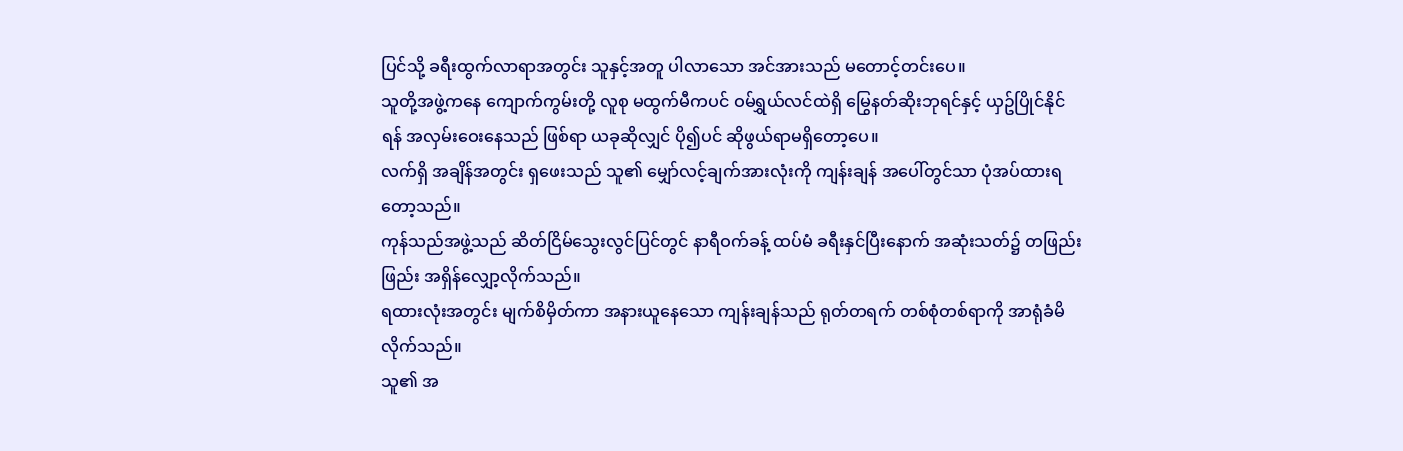ပြင်သို့ ခရီးထွက်လာရာအတွင်း သူနှင့်အတူ ပါလာသော အင်အားသည် မတောင့်တင်းပေ။
သူတို့အဖွဲ့ကနေ ကျောက်ကွမ်းတို့ လူစု မထွက်မီကပင် ဝမ်ရွှယ်လင်ထဲရှိ မြွေနတ်ဆိုးဘုရင်နှင့် ယှဥ်ပြိုင်နိုင်ရန် အလှမ်းဝေးနေသည် ဖြစ်ရာ ယခုဆိုလျှင် ပို၍ပင် ဆိုဖွယ်ရာမရှိတော့ပေ။
လက်ရှိ အချိန်အတွင်း ရှဖေးသည် သူ၏ မျှော်လင့်ချက်အားလုံးကို ကျန်းချန် အပေါ်တွင်သာ ပုံအပ်ထားရတော့သည်။
ကုန်သည်အဖွဲ့သည် ဆိတ်ငြိမ်သွေးလွင်ပြင်တွင် နာရီဝက်ခန့် ထပ်မံ ခရီးနှင်ပြီးနောက် အဆုံးသတ်၌ တဖြည်းဖြည်း အရှိန်လျှော့လိုက်သည်။
ရထားလုံးအတွင်း မျက်စိမှိတ်ကာ အနားယူနေသော ကျန်းချန်သည် ရုတ်တရက် တစ်စုံတစ်ရာကို အာရုံခံမိလိုက်သည်။
သူ၏ အ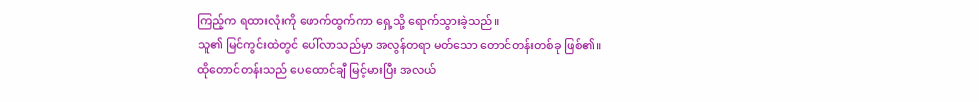ကြည့်က ရထားလုံးကို ဖောက်ထွက်ကာ ရှေ့သို့ ရောက်သွားခဲ့သည်။
သူ၏ မြင်ကွင်းထဲတွင် ပေါ်လာသည်မှာ အလွန်တရာ မတ်သော တောင်တန်းတစ်ခု ဖြစ်၏။
ထိုတောင်တန်းသည် ပေထောင်ချီ မြင့်မားပြီး အလယ်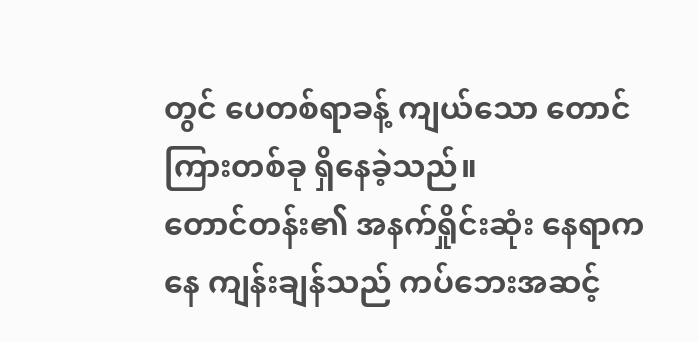တွင် ပေတစ်ရာခန့် ကျယ်သော တောင်ကြားတစ်ခု ရှိနေခဲ့သည်။
တောင်တန်း၏ အနက်ရှိုင်းဆုံး နေရာကနေ ကျန်းချန်သည် ကပ်ဘေးအဆင့်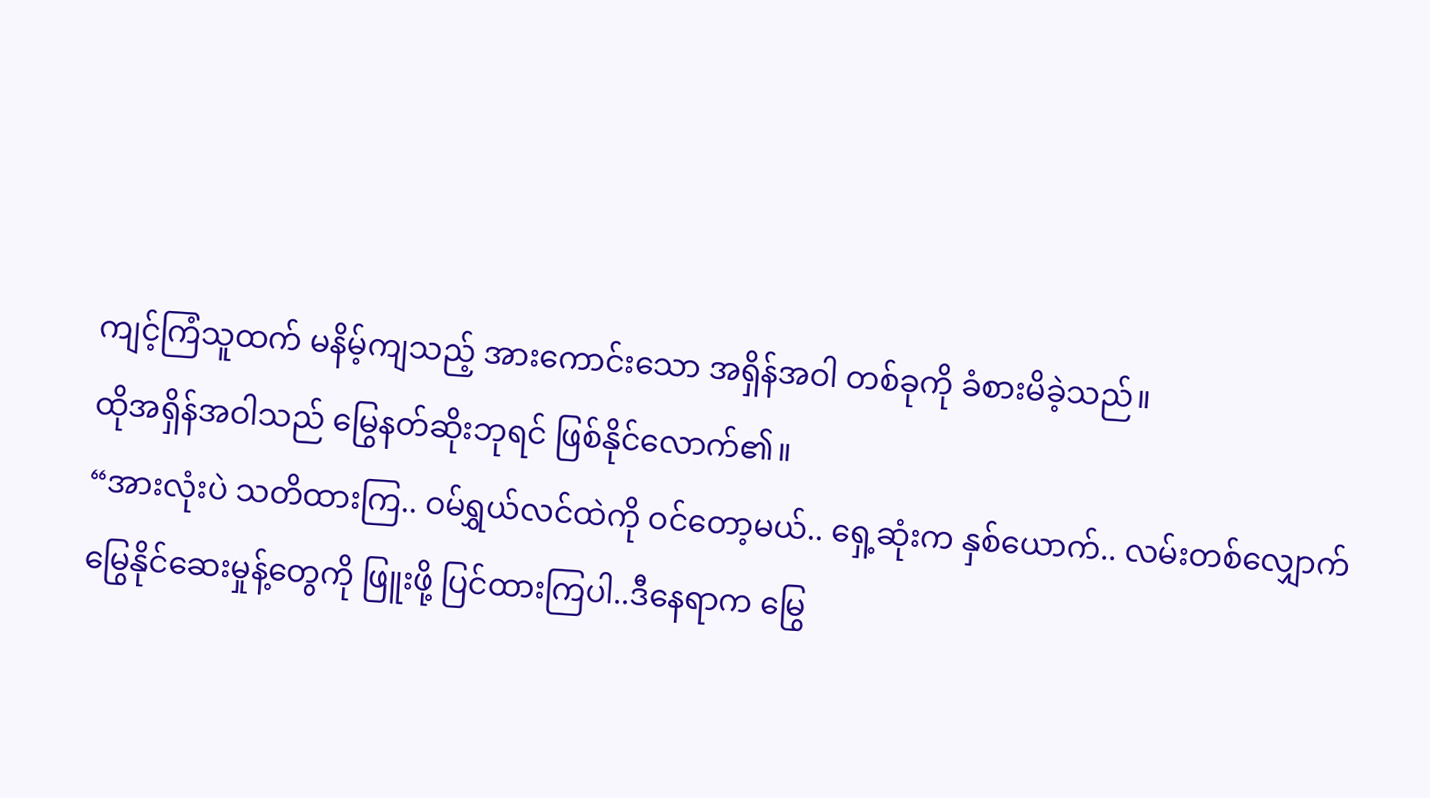ကျင့်ကြံသူထက် မနိမ့်ကျသည့် အားကောင်းသော အရှိန်အဝါ တစ်ခုကို ခံစားမိခဲ့သည်။
ထိုအရှိန်အဝါသည် မြွေနတ်ဆိုးဘုရင် ဖြစ်နိုင်လောက်၏။
“အားလုံးပဲ သတိထားကြ.. ဝမ်ရွှယ်လင်ထဲကို ဝင်တော့မယ်.. ရှေ့ဆုံးက နှစ်ယောက်.. လမ်းတစ်လျှောက် မြွေနိုင်ဆေးမှုန့်တွေကို ဖြူးဖို့ ပြင်ထားကြပါ..ဒီနေရာက မြွေ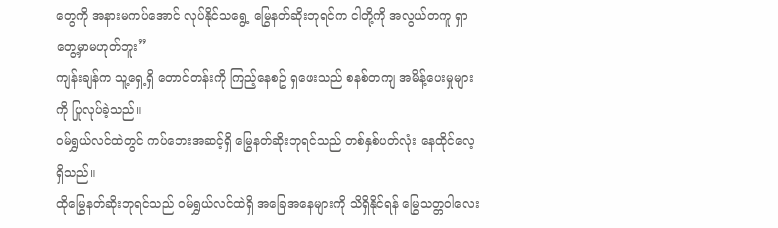တွေကို အနားမကပ်အောင် လုပ်နိုင်သရွေ့ မြွေနတ်ဆိုးဘုရင်က ငါတို့ကို အလွယ်တကူ ရှာတွေ့မှာမဟုတ်ဘူး”
ကျန်းချန်က သူ့ရှေ့ရှိ တောင်တန်းကို ကြည့်နေစဥ် ရှဖေးသည် စနစ်တကျ အမိန့်ပေးမှုများကို ပြုလုပ်ခဲ့သည်။
ဝမ်ရွှယ်လင်ထဲတွင် ကပ်ဘေးအဆင့်ရှိ မြွေနတ်ဆိုးဘုရင်သည် တစ်နှစ်ပတ်လုံး နေထိုင်လေ့ ရှိသည်။
ထိုမြွေနတ်ဆိုးဘုရင်သည် ဝမ်ရွှယ်လင်ထဲရှိ အခြေအနေများကို သိရှိနိုင်ရန် မြွေသတ္တဝါလေး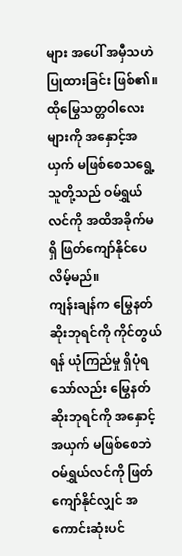များ အပေါ် အမှီသဟဲ ပြုထားခြင်း ဖြစ်၏။
ထိုမြွေသတ္တဝါလေးများကို အနှောင့်အယှက် မဖြစ်စေသရွေ့ သူတို့သည် ဝမ်ရွှယ်လင်ကို အထိအခိုက်မရှိ ဖြတ်ကျော်နိုင်ပေလိမ့်မည်။
ကျန်းချန်က မြွေနတ်ဆိုးဘုရင်ကို ကိုင်တွယ်ရန် ယုံကြည်မှု ရှိပုံရသော်လည်း မြွေနတ်ဆိုးဘုရင်ကို အနှောင့်အယှက် မဖြစ်စေဘဲ ဝမ်ရွှယ်လင်ကို ဖြတ်ကျော်နိုင်လျှင် အကောင်းဆုံးပင်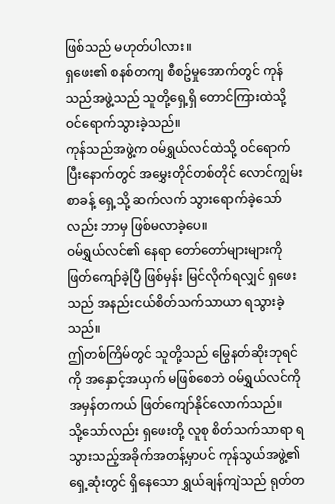ဖြစ်သည် မဟုတ်ပါလား။
ရှဖေး၏ စနစ်တကျ စီစဥ်မှုအောက်တွင် ကုန်သည်အဖွဲ့သည် သူတို့ရှေ့ရှိ တောင်ကြားထဲသို့ ဝင်ရောက်သွားခဲ့သည်။
ကုန်သည်အဖွဲ့က ဝမ်ရွှယ်လင်ထဲသို့ ဝင်ရောက်ပြီးနောက်တွင် အမွှေးတိုင်တစ်တိုင် လောင်ကျွမ်းစာခန့် ရှေ့သို့ ဆက်လက် သွားရောက်ခဲ့သော်လည်း ဘာမှ ဖြစ်မလာခဲ့ပေ။
ဝမ်ရွှယ်လင်၏ နေရာ တော်တော်များများကို ဖြတ်ကျော်ခဲ့ပြီ ဖြစ်မှန်း မြင်လိုက်ရလျှင် ရှဖေးသည် အနည်းငယ်စိတ်သက်သာယာ ရသွားခဲ့သည်။
ဤတစ်ကြိမ်တွင် သူတို့သည် မြွေနတ်ဆိုးဘုရင်ကို အနှောင့်အယှက် မဖြစ်စေဘဲ ဝမ်ရွှယ်လင်ကို အမှန်တကယ် ဖြတ်ကျော်နိုင်လောက်သည်။
သို့သော်လည်း ရှဖေးတို့ လူစု စိတ်သက်သာရာ ရသွားသည့်အခိုက်အတန့်မှာပင် ကုန်သွယ်အဖွဲ့၏ ရှေ့ဆုံးတွင် ရှိနေသော ရွှယ်ချန်ကျဲသည် ရုတ်တ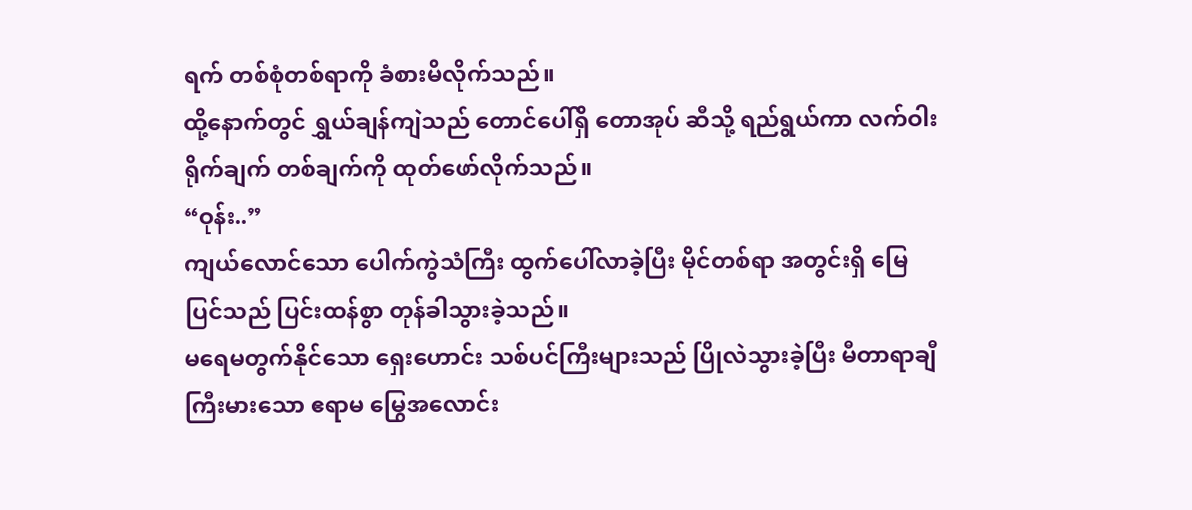ရက် တစ်စုံတစ်ရာကို ခံစားမိလိုက်သည်။
ထို့နောက်တွင် ရွှယ်ချန်ကျဲသည် တောင်ပေါ်ရှိ တောအုပ် ဆီသို့ ရည်ရွယ်ကာ လက်ဝါးရိုက်ချက် တစ်ချက်ကို ထုတ်ဖော်လိုက်သည်။
“ဝုန်း..”
ကျယ်လောင်သော ပေါက်ကွဲသံကြီး ထွက်ပေါ်လာခဲ့ပြီး မိုင်တစ်ရာ အတွင်းရှိ မြေပြင်သည် ပြင်းထန်စွာ တုန်ခါသွားခဲ့သည်။
မရေမတွက်နိုင်သော ရှေးဟောင်း သစ်ပင်ကြီးများသည် ပြိုလဲသွားခဲ့ပြီး မီတာရာချီ ကြီးမားသော ဧရာမ မြွေအလောင်း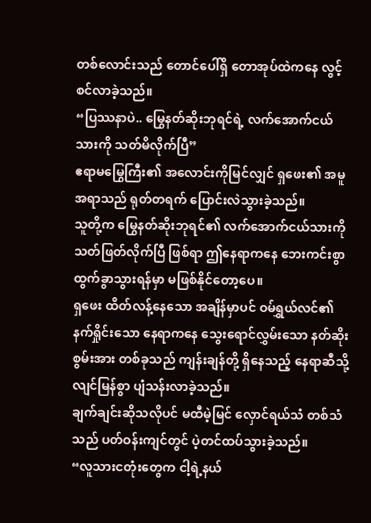တစ်လောင်းသည် တောင်ပေါ်ရှိ တောအုပ်ထဲကနေ လွင့်စင်လာခဲ့သည်။
“ပြဿနာပဲ.. မြွေနတ်ဆိုးဘုရင်ရဲ့ လက်အောက်ငယ်သားကို သတ်မိလိုက်ပြီ”
ဧရာမမြွေကြီး၏ အလောင်းကိုမြင်လျှင် ရှဖေး၏ အမူအရာသည် ရုတ်တရက် ပြောင်းလဲသွားခဲ့သည်။
သူတို့က မြွေနတ်ဆိုးဘုရင်၏ လက်အောက်ငယ်သားကို သတ်ဖြတ်လိုက်ပြီ ဖြစ်ရာ ဤနေရာကနေ ဘေးကင်းစွာ ထွက်ခွာသွားရန်မှာ မဖြစ်နိုင်တော့ပေ။
ရှဖေး ထိတ်လန့်နေသော အချိန်မှာပင် ဝမ်ရွှယ်လင်၏ နက်ရှိုင်းသော နေရာကနေ သွေးရောင်လွှမ်းသော နတ်ဆိုးစွမ်းအား တစ်ခုသည် ကျန်းချန်တို့ ရှိနေသည့် နေရာဆီသို့ လျင်မြန်စွာ ပျံသန်းလာခဲ့သည်။
ချက်ချင်းဆိုသလိုပင် မထီမဲ့မြင် လှောင်ရယ်သံ တစ်သံသည် ပတ်ဝန်းကျင်တွင် ပဲ့တင်ထပ်သွားခဲ့သည်။
“လူသားငတုံးတွေက ငါ့ရဲ့နယ်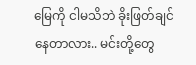မြေကို ငါမသိဘဲ ခိုးဖြတ်ချင်နေတာလား.. မင်းတို့တွေ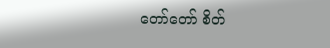တော်တော် စိတ်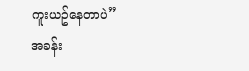ကူးယဥ်နေတာပဲ”
အခန်း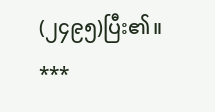(၂၄၉၅)ပြီး၏။
***